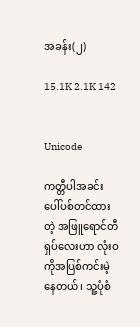အခန်း(၂)

15.1K 2.1K 142


Unicode

ကတ္တီပါအခင်းပေါ်ပစ်တင်ထားတဲ့ အဖြူရောင်တီရှပ်လေးဟာ လုံးဝကိုအပြစ်ကင်းမဲ့နေတယ်၊ သူ့ပုံစံ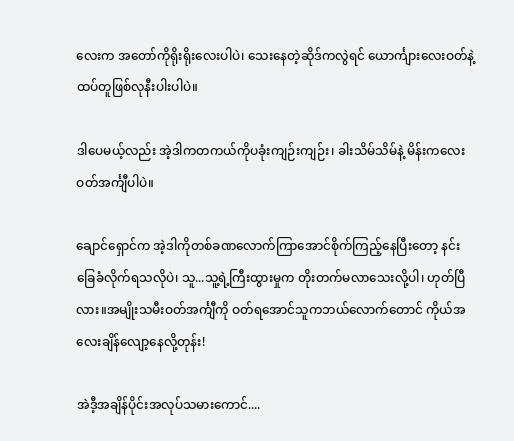လေးက အတော်ကိုရိုးရိုးလေးပါပဲ၊ သေးနေတဲ့ဆိုဒ်ကလွဲရင် ယောင်္ကျားလေးဝတ်နဲ့ ထပ်တူဖြစ်လုနီးပါးပါပဲ။

ဒါပေမယ့်လည်း အဲ့ဒါကတကယ်ကိုပခုံးကျဉ်းကျဉ်း၊ ခါးသိမ်သိမ်နဲ့ မိန်းကလေးဝတ်အင်္ကျီပါပဲ။

ချောင်ရှောင်က အဲ့ဒါကိုတစ်ခဏလောက်ကြာအောင်စိုက်ကြည့်နေပြီးတော့ နင်းခြေခံလိုက်ရသလိုပဲ၊ သူ...သူ့ရဲ့ကြီးထွားမှုက တိုးတက်မလာသေးလို့ပါ၊ ဟုတ်ပြီလား။အမျိုးသမီးဝတ်အင်္ကျီကို ဝတ်ရအောင်သူကဘယ်လောက်တောင် ကိုယ်အလေးချိန်လျော့နေလို့တုန်း!

အဲဒီ့အချိန်ပိုင်းအလုပ်သမားကောင်....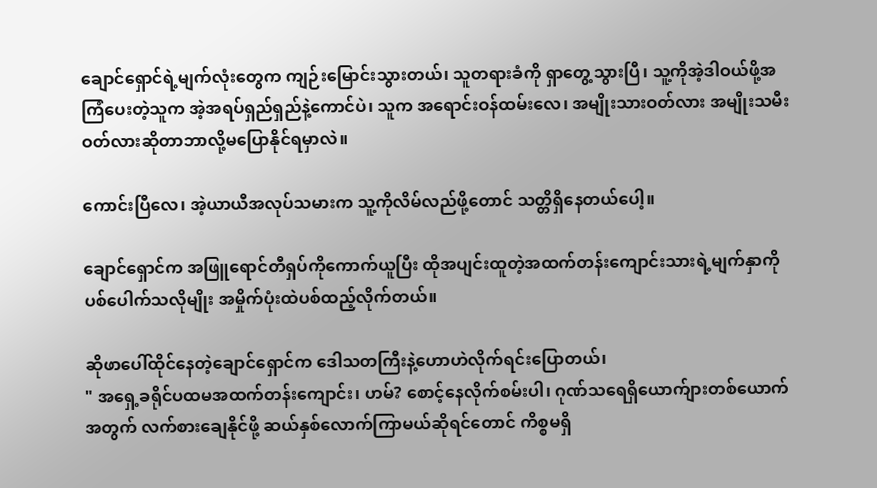ချောင်ရှောင်ရဲ့မျက်လုံးတွေက ကျဉ်းမြောင်းသွားတယ်၊ သူတရားခံကို ရှာတွေ့သွားပြီ၊ သူ့ကိုအဲ့ဒါဝယ်ဖို့အကြံပေးတဲ့သူက အဲ့အရပ်ရှည်ရှည်နဲ့ကောင်ပဲ၊ သူက အရောင်းဝန်ထမ်းလေ၊ အမျိုးသားဝတ်လား အမျိုးသမီးဝတ်လားဆိုတာဘာလို့မပြောနိုင်ရမှာလဲ။

ကောင်းပြီလေ၊ အဲ့ယာယီအလုပ်သမားက သူ့ကိုလိမ်လည်ဖို့တောင် သတ္တိရှိနေတယ်ပေါ့။

ချောင်ရှောင်က အဖြူရောင်တီရှပ်ကိုကောက်ယူပြီး ထိုအပျင်းထူတဲ့အထက်တန်းကျောင်းသားရဲ့မျက်နှာကိုပစ်ပေါက်သလိုမျိုး အမှိုက်ပုံးထဲပစ်ထည့်လိုက်တယ်။

ဆိုဖာပေါ်ထိုင်နေတဲ့ချောင်ရှောင်က ဒေါသတကြီးနဲ့ဟောဟဲလိုက်ရင်းပြောတယ်၊
" အရှေ့ခရိုင်ပထမအထက်တန်းကျောင်း၊ ဟမ်? စောင့်နေလိုက်စမ်းပါ၊ ဂုဏ်သရေရှိယောက်ျားတစ်ယောက်အတွက် လက်စားချေနိုင်ဖို့ ဆယ်နှစ်လောက်ကြာမယ်ဆိုရင်တောင် ကိစ္စမရှိ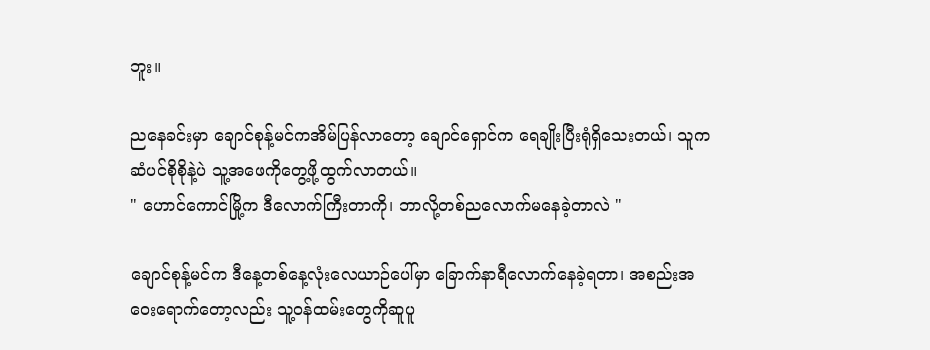ဘူး။

ညနေခင်းမှာ ချောင်စုန့်မင်ကအိမ်ပြန်လာ‌‌တော့ ချောင်ရှောင်က ရေချိုးပြီးရုံရှိသေးတယ်၊ သူကဆံပင်စိုစိုနဲ့ပဲ သူ့အဖေကိုတွေ့ဖို့ထွက်လာတယ်။
" ဟောင်ကောင်မြို့က ဒီလောက်ကြီးတာကို၊ ဘာလို့တစ်ညလောက်မနေခဲ့တာလဲ "

ချောင်စုန့်မင်က ဒီနေ့တစ်နေ့လုံးလေယာဉ်ပေါ်မှာ ခြောက်နာရီလောက်နေခဲ့ရတာ၊ အ‌စည်းအဝေးရောက်တော့လည်း သူ့ဝန်ထမ်းတွေကိုဆူပူ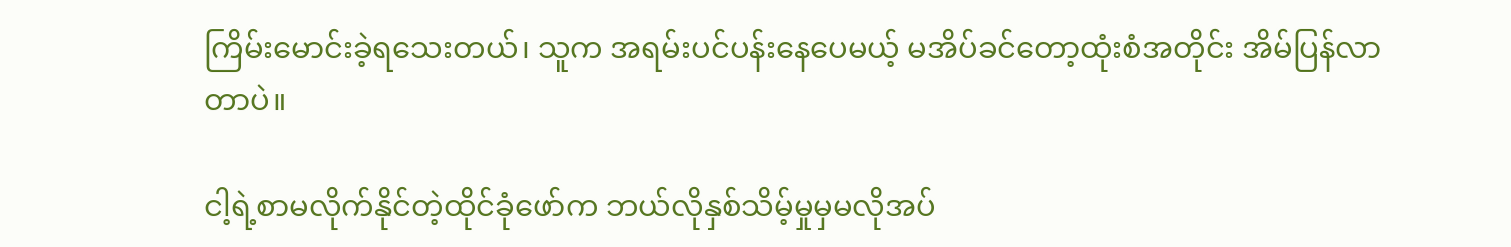ကြိမ်းမောင်းခဲ့ရသေးတယ်၊ သူက အရမ်းပင်ပန်းနေပေမယ့် မအိပ်ခင်တော့ထုံးစံအတိုင်း အိမ်ပြန်လာတာပဲ။

ငါ့ရဲ့စာမလိုက်နိုင်တဲ့ထိုင်ခုံဖော်က ဘယ်လိုနှစ်သိမ့်မှုမှမလိုအပ်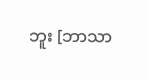ဘူး [ဘာသာ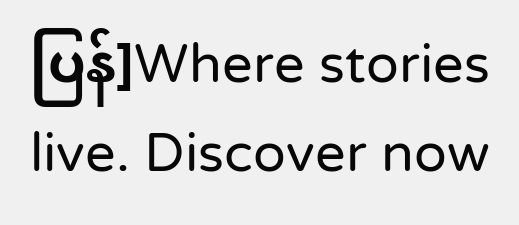ပြန်]Where stories live. Discover now